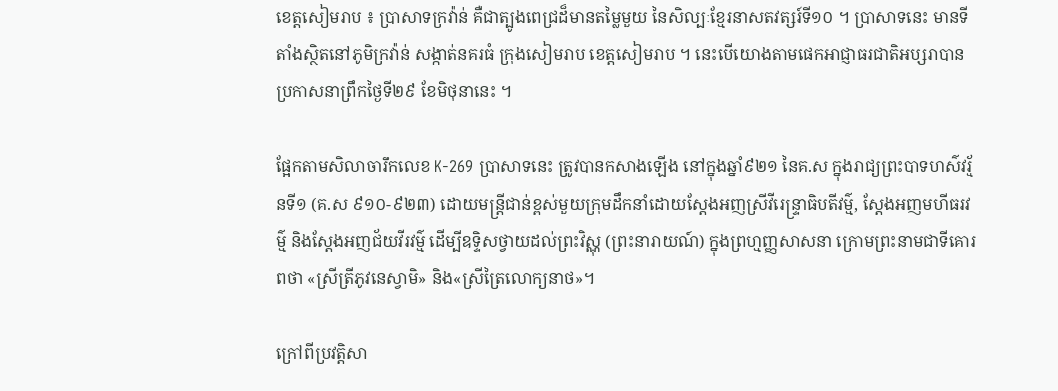ខេត្តសៀមរាប ៖ ប្រាសាទក្រវ៉ាន់ គឺជាត្បូងពេជ្រដ៏មានតម្លៃមួយ នៃសិល្បៈខ្មែរនាសតវត្សរ៍ទី១០ ។ ប្រាសាទនេះ មានទីតាំងស្ថិតនៅភូមិក្រវ៉ាន់ សង្កាត់នគរធំ ក្រុងសៀមរាប ខេត្តសៀមរាប ។ នេះបើយោងតាមផេកអាជ្ញាធរជាតិអប្សរាបានប្រកាសនាព្រឹកថ្ងៃទី២៩ ខែមិថុនានេះ ។

ផ្អែកតាមសិលាចារឹកលេខ K-269 ប្រាសាទនេះ ត្រូវបានកសាងឡើង នៅក្នុងឆ្នាំ៩២១ នៃគ.ស ក្នុងរាជ្យព្រះបាទហស៌វរ្ម័នទី១ (គ.ស ៩១០-៩២៣) ដោយមន្ត្រីជាន់ខ្ពស់មួយក្រុមដឹកនាំដោយស្តែងអញស្រីវីរេន្ទ្រាធិបតីវម៌្ម, ស្តែងអញមហីធរវម៌្ម និងស្តែងអញជ័យវីរវម៌្ម ដើម្បីឧទ្ទិសថ្វាយដល់ព្រះវិស្ណុ (ព្រះនារាយណ៍) ក្នុងព្រហ្មញ្ញសាសនា ក្រោមព្រះនាមជាទីគោរពថា «ស្រីត្រីភូវនេស្វាមិ» និង«ស្រីត្រៃលោក្យនាថ»។

ក្រៅពីប្រវត្តិសា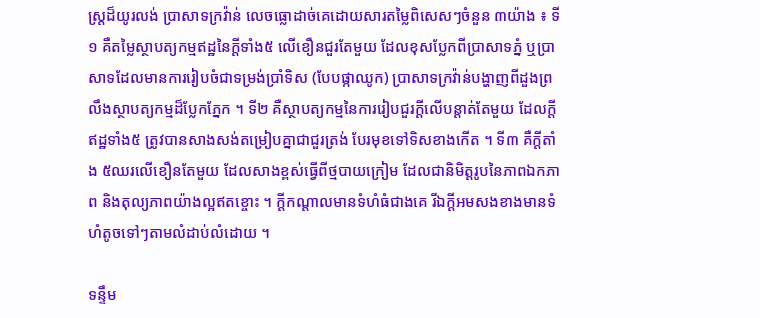ស្ត្រដ៏យូរលង់ ប្រាសាទក្រវ៉ាន់ លេចធ្លោដាច់គេដោយសារតម្លៃពិសេសៗចំនួន ៣យ៉ាង ៖ ទី១ គឺតម្លៃស្ថាបត្យកម្មឥដ្ឋនៃក្តីទាំង៥ លើខឿនជួរតែមួយ ដែលខុសប្លែកពីប្រាសាទភ្នំ ឬប្រាសាទដែលមានការរៀបចំជាទម្រង់ប្រាំទិស (បែបផ្កាឈូក) ប្រាសាទក្រវ៉ាន់បង្ហាញពីដួងព្រលឹងស្ថាបត្យកម្មដ៏ប្លែកភ្នែក ។ ទី២ គឺស្ថាបត្យកម្មនៃការរៀបជួរក្តីលើបន្តាត់តែមួយ ដែលក្តីឥដ្ឋទាំង៥ ត្រូវបានសាងសង់តម្រៀបគ្នាជាជួរត្រង់ បែរមុខទៅទិសខាងកើត ។ ទី៣ គឺក្តីតាំង ៥ឈរលើខឿនតែមួយ ដែលសាងខ្ពស់ធ្វើពីថ្មបាយក្រៀម ដែលជានិមិត្តរូបនៃភាពឯកភាព និងតុល្យភាពយ៉ាងល្អឥតខ្ចោះ ។ ក្តីកណ្តាលមានទំហំធំជាងគេ រីឯក្តីអមសងខាងមានទំហំតូចទៅៗតាមលំដាប់លំដោយ ។

ទន្ទឹម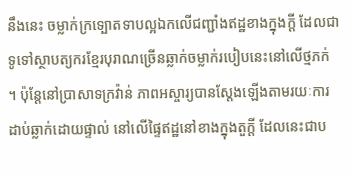នឹងនេះ ចម្លាក់ក្រទ្បោតទាបល្អឯកលើជញ្ជាំងឥដ្ឋខាងក្នុងក្តី ដែលជាទូទៅស្ថាបត្យករខ្មែរបុរាណច្រើនឆ្លាក់ចម្លាក់របៀបនេះនៅលើថ្មភក់ ។ ប៉ុន្តែនៅប្រាសាទក្រវ៉ាន់ ភាពអស្ចារ្យបានស្តែងឡើងតាមរយៈការដាប់ឆ្លាក់ដោយផ្ទាល់ នៅលើផ្ទៃឥដ្ឋនៅខាងក្នុងតួក្តី ដែលនេះជាប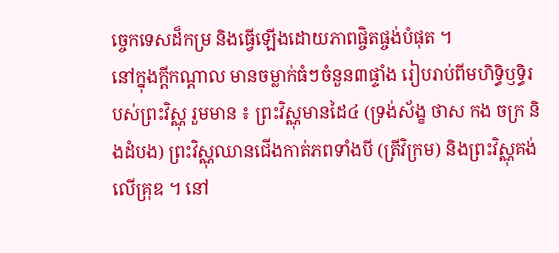ច្ចេកទេសដ៏កម្រ និងធ្វើឡើងដោយភាពផ្ចិតផ្ចង់បំផុត ។
នៅក្នុងក្តីកណ្តាល មានចម្លាក់ធំៗចំនួន៣ផ្ទាំង រៀបរាប់ពីមហិទ្ធិឫទ្ធិរបស់ព្រះវិស្ណុ រួមមាន ៖ ព្រះវិស្ណុមានដៃ៤ (ទ្រង់ស័ង្ខ ថាស កង ចក្រ និងដំបង) ព្រះវិស្ណុឈានជើងកាត់ភពទាំងបី (ត្រីវិក្រម) និងព្រះវិស្ណុគង់លើគ្រុឌ ។ នៅ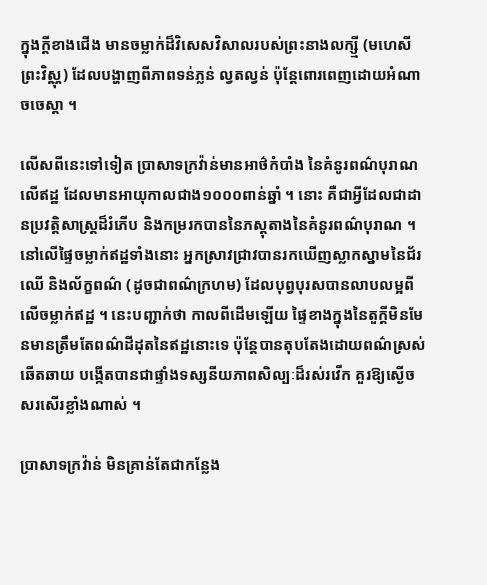ក្នុងក្តីខាងជើង មានចម្លាក់ដ៏វិសេសវិសាលរបស់ព្រះនាងលក្ស្មី (មហេសីព្រះវិស្ណុ) ដែលបង្ហាញពីភាពទន់ភ្លន់ ល្វតល្វន់ ប៉ុន្តែពោរពេញដោយអំណាចចេស្តា ។

លើសពីនេះទៅទៀត ប្រាសាទក្រវ៉ាន់មានអាថ៌កំបាំង នៃគំនូរពណ៌បុរាណលើឥដ្ឋ ដែលមានអាយុកាលជាង១០០០ពាន់ឆ្នាំ ។ នោះ គឺជាអ្វីដែលជាដានប្រវត្តិសាស្ត្រដ៏រំភើប និងកម្ររកបាននៃភស្តុតាងនៃគំនូរពណ៌បុរាណ ។ នៅលើផ្ទៃចម្លាក់ឥដ្ឋទាំងនោះ អ្នកស្រាវជ្រាវបានរកឃើញស្លាកស្នាមនៃជ័រឈើ និងល័ក្ខពណ៌ (ដូចជាពណ៌ក្រហម) ដែលបុព្វបុរសបានលាបលម្អពីលើចម្លាក់ឥដ្ឋ ។ នេះបញ្ជាក់ថា កាលពីដើមឡើយ ផ្ទៃខាងក្នុងនៃតួក្តីមិនមែនមានត្រឹមតែពណ៌ដីដុតនៃឥដ្ឋនោះទេ ប៉ុន្តែបានតុបតែងដោយពណ៌ស្រស់ឆើតឆាយ បង្កើតបានជាផ្ទាំងទស្សនីយភាពសិល្បៈដ៏រស់រវើក គួរឱ្យស្ងើចសរសើរខ្លាំងណាស់ ។

ប្រាសាទក្រវ៉ាន់ មិនគ្រាន់តែជាកន្លែង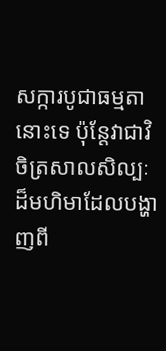សក្ការបូជាធម្មតានោះទេ ប៉ុន្តែវាជាវិចិត្រសាលសិល្បៈដ៏មហិមាដែលបង្ហាញពី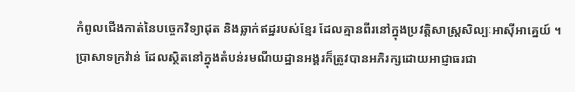កំពូលជើងកាត់នៃបច្ចេកវិទ្យាដុត និងឆ្លាក់ឥដ្ឋរបស់ខ្មែរ ដែលគ្មានពីរនៅក្នុងប្រវត្តិសាស្ត្រសិល្បៈអាស៊ីអាគ្នេយ៍ ។ ប្រាសាទក្រវ៉ាន់ ដែលស្ថិតនៅក្នុងតំបន់រមណីយដ្ឋានអង្គរក៏ត្រូវបានអភិរក្សដោយអាជ្ញាធរជា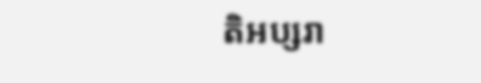តិអប្សរា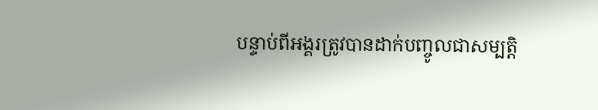បន្ទាប់ពីអង្គរត្រូវបានដាក់បញ្ចូលជាសម្បត្តិ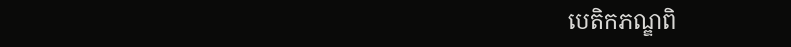បេតិកភណ្ឌពិ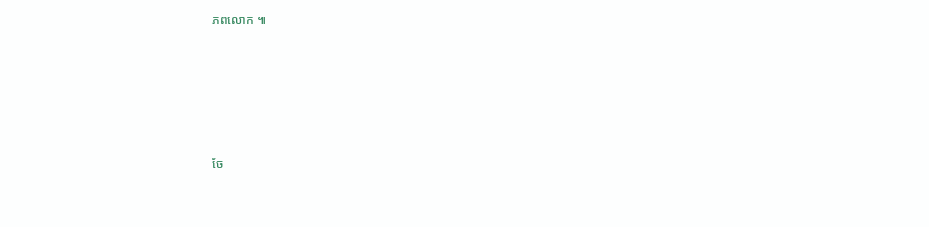ភពលោក ៕









ចែ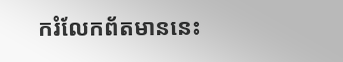ករំលែកព័តមាននេះ